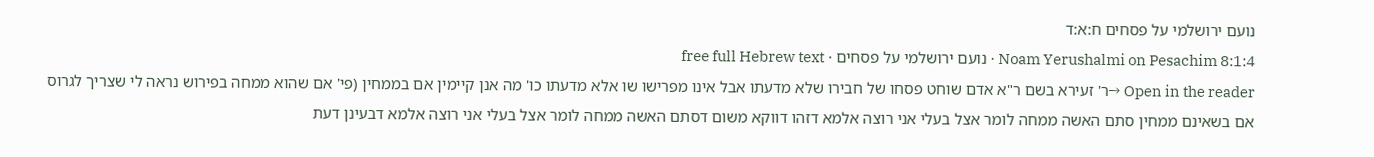נועם ירושלמי על פסחים ח:א:ד
Noam Yerushalmi on Pesachim 8:1:4 · נועם ירושלמי על פסחים · free full Hebrew text
Open in the reader →ר' זעירא בשם ר"א אדם שוחט פסחו של חבירו שלא מדעתו אבל אינו מפרישו שו אלא מדעתו כו' מה אנן קיימין אם בממחין (פי' אם שהוא ממחה בפירוש נראה לי שצריך לגרוס אם בשאינם ממחין סתם האשה ממחה לומר אצל בעלי אני רוצה אלמא דזהו דווקא משום דסתם האשה ממחה לומר אצל בעלי אני רוצה אלמא דבעינן דעת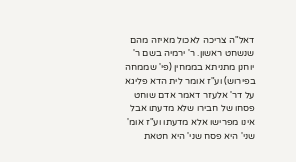דאל"ה צריכה לאכול מאיזה מהם שנשחט ראשון. ר' ירמיה בשם ר' יוחנן מתניתא בממחין (פי' שממחה בפירוש) וע"ז אומר לית הדא פליגא על דר' אלעזר דאמר אדם שוחט פסחו של חבירו שלא מדעתו אבל אינו מפרישו אלא מדעתו וע"ז אומ' שני' היא פסח שני' היא חטאת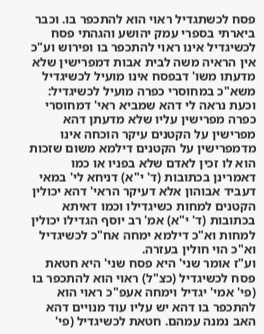פסח לכשתגדיל ראוי הוא להתכפר בו. וכבר ביארתי בספרי עמק יהושע והגהתי פסח לכשיגדיל אינו ראוי להתכפר בו ופירוש וע"כ אין הראיה משה לבית אבות דמפרישין שלא מדעתו משו' דבפסח אינו מועיל לכשיגדיל משא"כ במחוסרי כפרה מועיל לכשיגדיל:
וכעת נראה לי דהא שמביא ראי' דמחוסרי כפרה מפרישין עליו שלא מדעתן דהא מפרישין על הקטנים עיקר הוכחה אינו מדמפרישין על הקטנים דילמא משום שזכות הוא לו זכין לאדם שלא בפניו או כמו דאמרינן בכתובות (ד' י"א) דניחא לי' במאי דעביד אבוהון אלא דעיקר הראי' דהא יכולין הקטנים למחות כשיגדילו וכמו דאיתא בכתובות (ד' י"א) אמ' רב יוסף הגדילו יכולין למחות וא"כ דילמא ימחה אח"כ לכשיגדיל וא"כ הוי חולין בעזרה.
וע"ז אומר שני' היא פסח שני' היא חטאת פסח לכשיגדיל (כצ"ל) ראוי הוא להתכפר בו (פי' אמי' יגדיל וימחה אעפ"כ ראוי הוא להתכפר בו דהא יש עליו עוד מנויים דהא האב נמנה עמהם. חטאת לכשיגדיל (פי'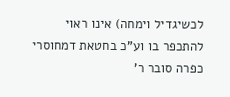לכשיגדיל וימחה) אינו ראוי להתכפר בו וע"כ בחטאת דמחוסרי כפרה סובר ר'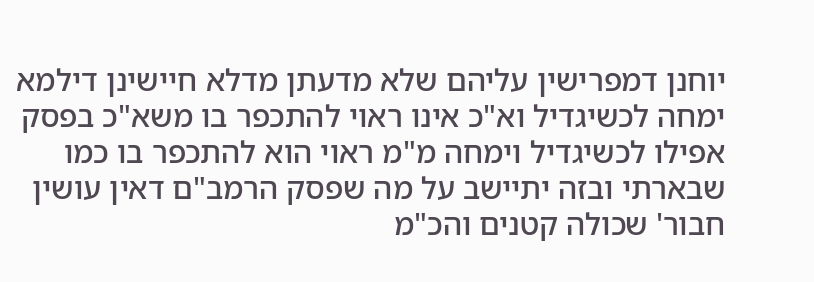יוחנן דמפרישין עליהם שלא מדעתן מדלא חיישינן דילמא ימחה לכשיגדיל וא"כ אינו ראוי להתכפר בו משא"כ בפסק אפילו לכשיגדיל וימחה מ"מ ראוי הוא להתכפר בו כמו שבארתי ובזה יתיישב על מה שפסק הרמב"ם דאין עושין חבור' שכולה קטנים והכ"מ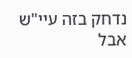נדחק בזה עיי"ש אבל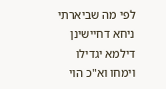לפי מה שביארתי ניחא דחיישינן דילמא יגדילו וימחו וא"כ הוי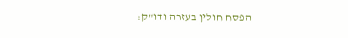הפסח חולין בעזרה ודו"ק: